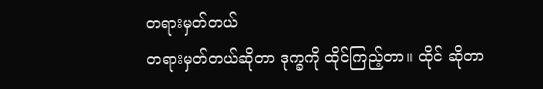တရားမှတ်တယ်
တရားမှတ်တယ်ဆိုတာ ဒုက္ခကို ထိုင်ကြည့်တာ။ ထိုင် ဆိုတာ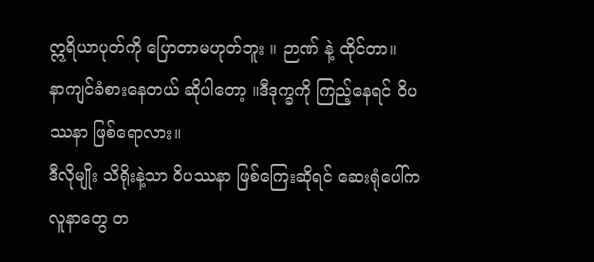ဣရိယာပုတ်ကို ပြောတာမဟုတ်ဘူး ။ ဉာဏ် နဲ့ ထိုင်တာ။
နာကျင်ခံစားနေတယ် ဆိုပါတော့ ။ဒီဒုက္ခကို ကြည့်နေရင် ဝိပဿနာ ဖြစ်ရောလား။
ဒီလိုမျိုး သိရိုးနဲ့သာ ဝိပဿနာ ဖြစ်ကြေးဆိုရင် ဆေးရုံပေါ်က လူနာတွေ တ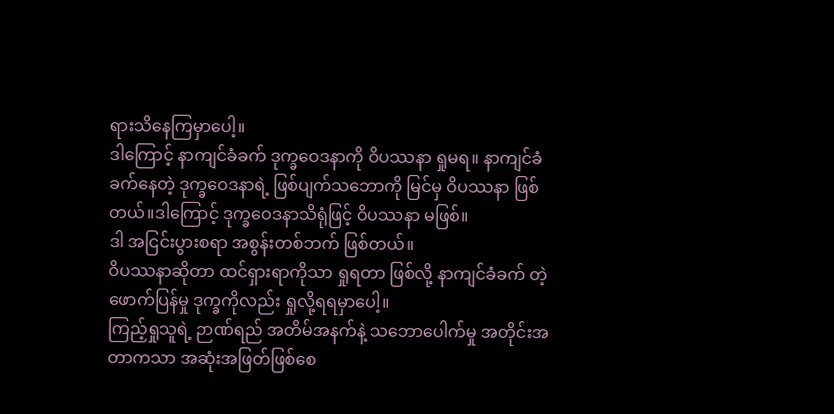ရားသိနေကြမှာပေါ့။
ဒါကြောင့် နာကျင်ခံခက် ဒုက္ခဝေဒနာကို ဝိပဿနာ ရှုမရ။ နာကျင်ခံခက်နေတဲ့ ဒုက္ခဝေဒနာရဲ့ ဖြစ်ပျက်သဘောကို မြင်မှ ဝိပဿနာ ဖြစ်တယ်။ဒါကြောင့် ဒုက္ခဝေဒနာသိရုံဖြင့် ဝိပဿနာ မဖြစ်။
ဒါ အငြင်းပွားစရာ အစွန်းတစ်ဘက် ဖြစ်တယ်။
ဝိပဿနာဆိုတာ ထင်ရှားရာကိုသာ ရှုရတာ ဖြစ်လို့ နာကျင်ခံခက် တဲ့ ဖောက်ပြန်မှု ဒုက္ခကိုလည်း ရှုလို့ရရမှာပေါ့။
ကြည့်ရှုသူရဲ့ ဉာဏ်ရည် အတိမ်အနက်နဲ့ သဘောပေါက်မှု အတိုင်းအတာကသာ အဆုံးအဖြတ်ဖြစ်စေ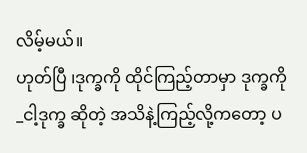လိမ့်မယ်။
ဟုတ်ပြီ ၊ဒုက္ခကို ထိုင်ကြည့်တာမှာ ဒုက္ခကို _ငါ့ဒုက္ခ ဆိုတဲ့ အသိနဲ့ကြည့်လို့ကတော့ ပ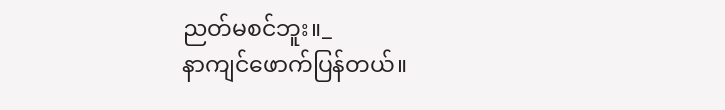ညတ်မစင်ဘူး။_
နာကျင်ဖောက်ပြန်တယ်။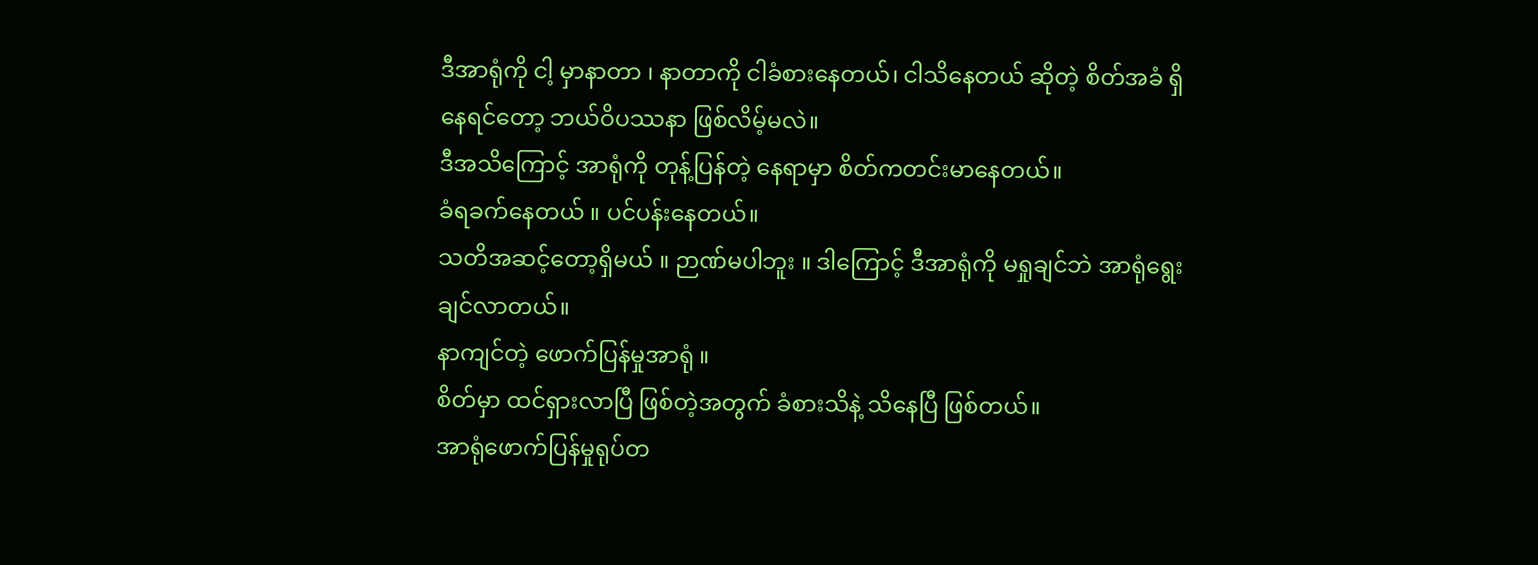ဒီအာရုံကို ငါ့ မှာနာတာ ၊ နာတာကို ငါခံစားနေတယ်၊ ငါသိနေတယ် ဆိုတဲ့ စိတ်အခံ ရှိနေရင်တော့ ဘယ်ဝိပဿနာ ဖြစ်လိမ့်မလဲ။
ဒီအသိကြောင့် အာရုံကို တုန့်ပြန်တဲ့ နေရာမှာ စိတ်ကတင်းမာနေတယ်။
ခံရခက်နေတယ် ။ ပင်ပန်းနေတယ်။
သတိအဆင့်တော့ရှိမယ် ။ ဉာဏ်မပါဘူး ။ ဒါကြောင့် ဒီအာရုံကို မရှုချင်ဘဲ အာရုံရွေးချင်လာတယ်။
နာကျင်တဲ့ ဖောက်ပြန်မှုအာရုံ ။
စိတ်မှာ ထင်ရှားလာပြီ ဖြစ်တဲ့အတွက် ခံစားသိနဲ့ သိနေပြီ ဖြစ်တယ်။
အာရုံဖောက်ပြန်မှုရုပ်တ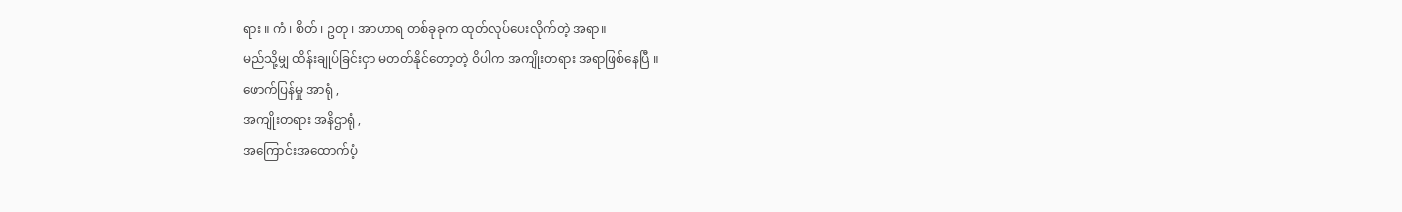ရား ။ ကံ ၊ စိတ် ၊ ဥတု ၊ အာဟာရ တစ်ခုခုက ထုတ်လုပ်ပေးလိုက်တဲ့ အရာ။
မည်သို့မျှ ထိန်းချုပ်ခြင်းငှာ မတတ်နိုင်တော့တဲ့ ဝိပါက အကျိုးတရား အရာဖြစ်နေပြီ ။
ဖောက်ပြန်မှု အာရုံ ,
အကျိုးတရား အနိဌာရုံ ,
အကြောင်းအထောက်ပံ့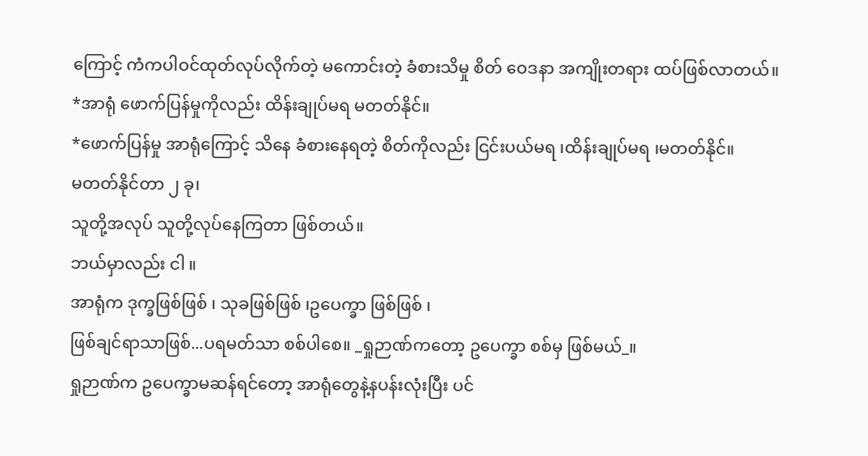ကြောင့် ကံကပါဝင်ထုတ်လုပ်လိုက်တဲ့ မကောင်းတဲ့ ခံစားသိမှု စိတ် ဝေဒနာ အကျိုးတရား ထပ်ဖြစ်လာတယ်။
*အာရုံ ဖောက်ပြန်မှုကိုလည်း ထိန်းချုပ်မရ မတတ်နိုင်။
*ဖောက်ပြန်မှု အာရုံကြောင့် သိနေ ခံစားနေရတဲ့ စိတ်ကိုလည်း ငြင်းပယ်မရ ၊ထိန်းချုပ်မရ ၊မတတ်နိုင်။
မတတ်နိုင်တာ ၂ ခု၊
သူတို့အလုပ် သူတို့လုပ်နေကြတာ ဖြစ်တယ်။
ဘယ်မှာလည်း ငါ ။
အာရုံက ဒုက္ခဖြစ်ဖြစ် ၊ သုခဖြစ်ဖြစ် ၊ဥပေက္ခာ ဖြစ်ဖြစ် ၊
ဖြစ်ချင်ရာသာဖြစ်...ပရမတ်သာ စစ်ပါစေ။ _ရှုဉာဏ်ကတော့ ဥပေက္ခာ စစ်မှ ဖြစ်မယ်_။
ရှုဉာဏ်က ဥပေက္ခာမဆန်ရင်တော့ အာရုံတွေနဲ့နပန်းလုံးပြီး ပင်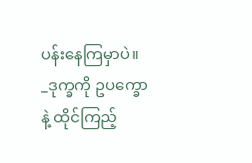ပန်းနေကြမှာပဲ။
_ဒုက္ခကို ဥပက္ခောနဲ့ ထိုင်ကြည့်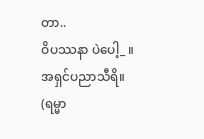တာ..
ဝိပဿနာ ပဲပေါ့_ ။
အရှင်ပညာသီရိ။
(ရမ္မာ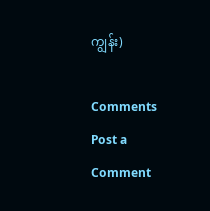ကျွန်း)

Comments
Post a Comment